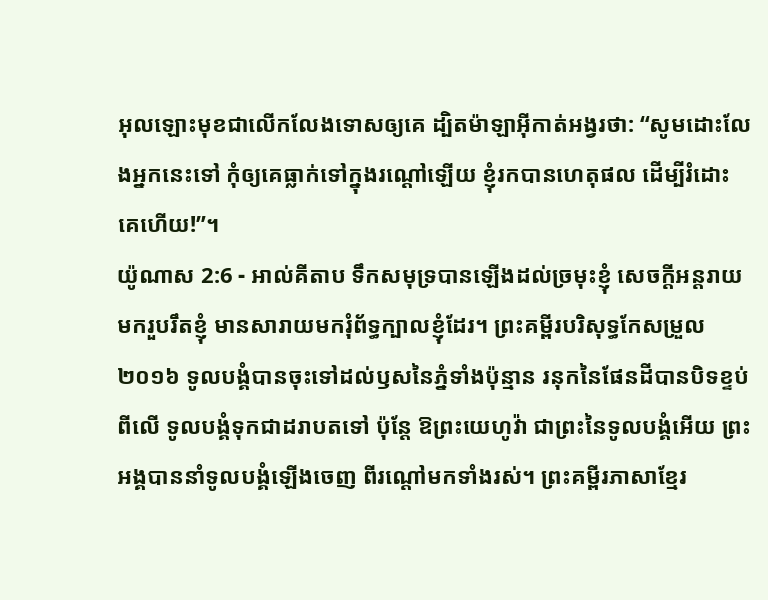អុលឡោះមុខជាលើកលែងទោសឲ្យគេ ដ្បិតម៉ាឡាអ៊ីកាត់អង្វរថា: “សូមដោះលែងអ្នកនេះទៅ កុំឲ្យគេធ្លាក់ទៅក្នុងរណ្ដៅឡើយ ខ្ញុំរកបានហេតុផល ដើម្បីរំដោះគេហើយ!”។
យ៉ូណាស 2:6 - អាល់គីតាប ទឹកសមុទ្របានឡើងដល់ច្រមុះខ្ញុំ សេចក្ដីអន្តរាយមករួបរឹតខ្ញុំ មានសារាយមករុំព័ទ្ធក្បាលខ្ញុំដែរ។ ព្រះគម្ពីរបរិសុទ្ធកែសម្រួល ២០១៦ ទូលបង្គំបានចុះទៅដល់ឫសនៃភ្នំទាំងប៉ុន្មាន រនុកនៃផែនដីបានបិទខ្ទប់ពីលើ ទូលបង្គំទុកជាដរាបតទៅ ប៉ុន្តែ ឱព្រះយេហូវ៉ា ជាព្រះនៃទូលបង្គំអើយ ព្រះអង្គបាននាំទូលបង្គំឡើងចេញ ពីរណ្តៅមកទាំងរស់។ ព្រះគម្ពីរភាសាខ្មែរ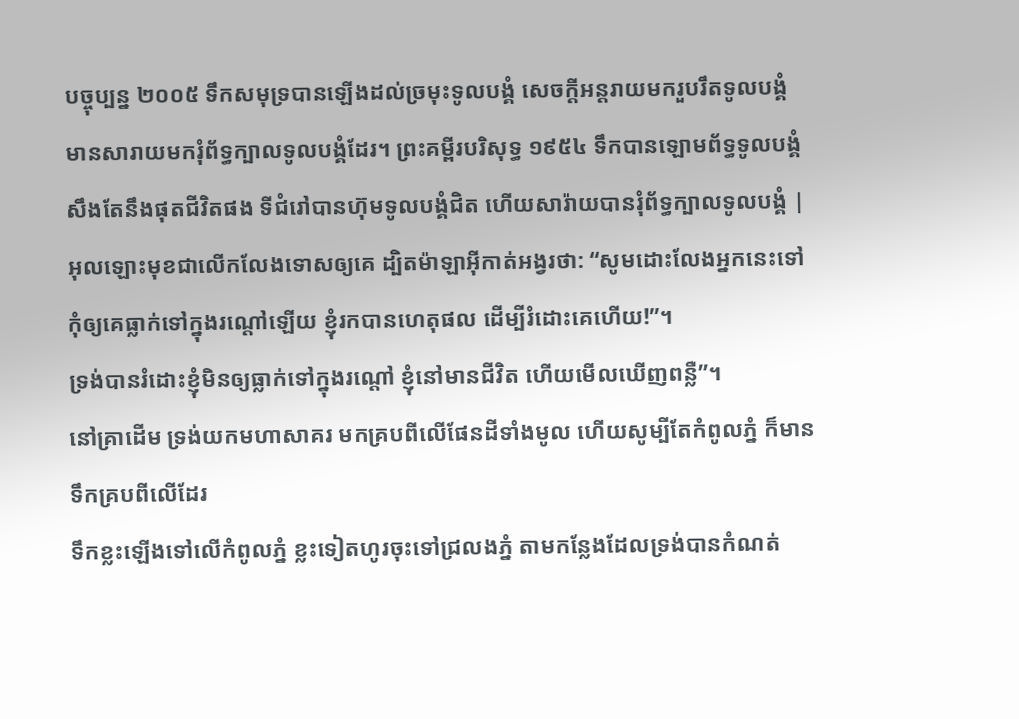បច្ចុប្បន្ន ២០០៥ ទឹកសមុទ្របានឡើងដល់ច្រមុះទូលបង្គំ សេចក្ដីអន្តរាយមករួបរឹតទូលបង្គំ មានសារាយមករុំព័ទ្ធក្បាលទូលបង្គំដែរ។ ព្រះគម្ពីរបរិសុទ្ធ ១៩៥៤ ទឹកបានឡោមព័ទ្ធទូលបង្គំ សឹងតែនឹងផុតជីវិតផង ទីជំរៅបានហ៊ុមទូលបង្គំជិត ហើយសារ៉ាយបានរុំព័ទ្ធក្បាលទូលបង្គំ |
អុលឡោះមុខជាលើកលែងទោសឲ្យគេ ដ្បិតម៉ាឡាអ៊ីកាត់អង្វរថា: “សូមដោះលែងអ្នកនេះទៅ កុំឲ្យគេធ្លាក់ទៅក្នុងរណ្ដៅឡើយ ខ្ញុំរកបានហេតុផល ដើម្បីរំដោះគេហើយ!”។
ទ្រង់បានរំដោះខ្ញុំមិនឲ្យធ្លាក់ទៅក្នុងរណ្ដៅ ខ្ញុំនៅមានជីវិត ហើយមើលឃើញពន្លឺ”។
នៅគ្រាដើម ទ្រង់យកមហាសាគរ មកគ្របពីលើផែនដីទាំងមូល ហើយសូម្បីតែកំពូលភ្នំ ក៏មានទឹកគ្របពីលើដែរ
ទឹកខ្លះឡើងទៅលើកំពូលភ្នំ ខ្លះទៀតហូរចុះទៅជ្រលងភ្នំ តាមកន្លែងដែលទ្រង់បានកំណត់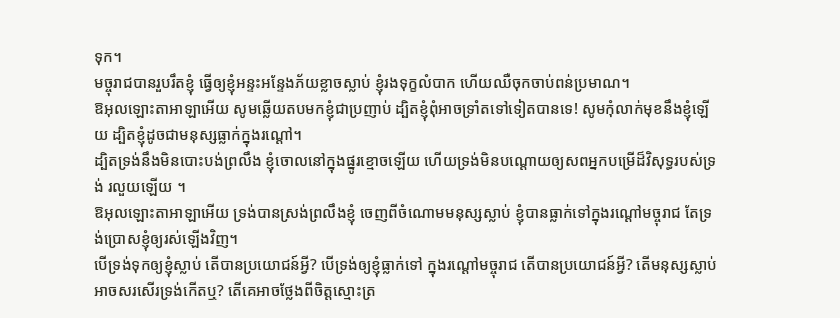ទុក។
មច្ចុរាជបានរួបរឹតខ្ញុំ ធ្វើឲ្យខ្ញុំអន្ទះអន្ទែងភ័យខ្លាចស្លាប់ ខ្ញុំរងទុក្ខលំបាក ហើយឈឺចុកចាប់ពន់ប្រមាណ។
ឱអុលឡោះតាអាឡាអើយ សូមឆ្លើយតបមកខ្ញុំជាប្រញាប់ ដ្បិតខ្ញុំពុំអាចទ្រាំតទៅទៀតបានទេ! សូមកុំលាក់មុខនឹងខ្ញុំឡើយ ដ្បិតខ្ញុំដូចជាមនុស្សធ្លាក់ក្នុងរណ្ដៅ។
ដ្បិតទ្រង់នឹងមិនបោះបង់ព្រលឹង ខ្ញុំចោលនៅក្នុងផ្នូរខ្មោចឡើយ ហើយទ្រង់មិនបណ្តោយឲ្យសពអ្នកបម្រើដ៏វិសុទ្ធរបស់ទ្រង់ រលួយឡើយ ។
ឱអុលឡោះតាអាឡាអើយ ទ្រង់បានស្រង់ព្រលឹងខ្ញុំ ចេញពីចំណោមមនុស្សស្លាប់ ខ្ញុំបានធ្លាក់ទៅក្នុងរណ្ដៅមច្ចុរាជ តែទ្រង់ប្រោសខ្ញុំឲ្យរស់ឡើងវិញ។
បើទ្រង់ទុកឲ្យខ្ញុំស្លាប់ តើបានប្រយោជន៍អ្វី? បើទ្រង់ឲ្យខ្ញុំធ្លាក់ទៅ ក្នុងរណ្ដៅមច្ចុរាជ តើបានប្រយោជន៍អ្វី? តើមនុស្សស្លាប់អាចសរសើរទ្រង់កើតឬ? តើគេអាចថ្លែងពីចិត្តស្មោះត្រ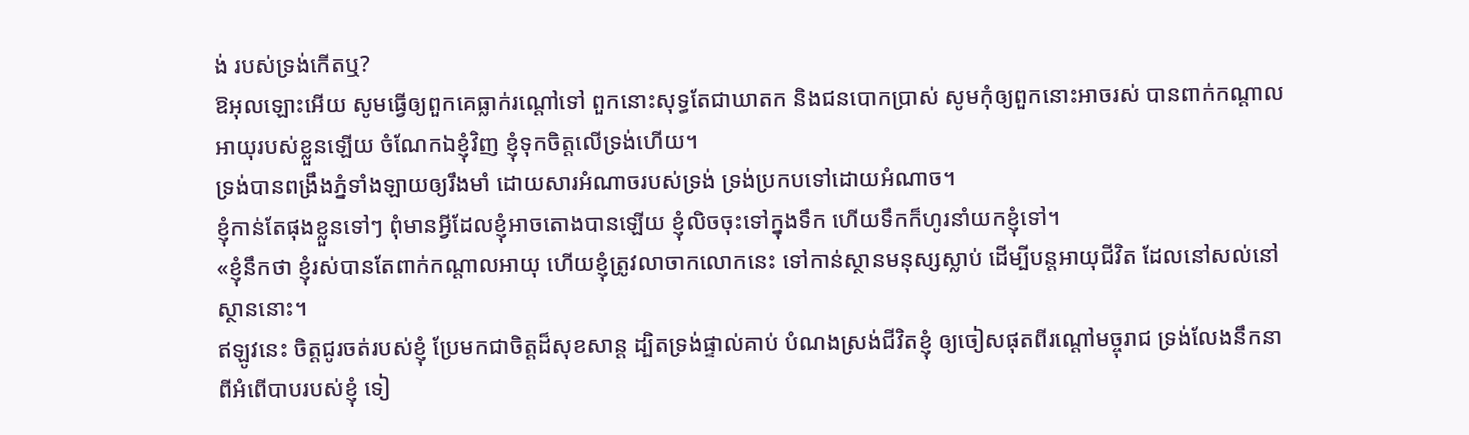ង់ របស់ទ្រង់កើតឬ?
ឱអុលឡោះអើយ សូមធ្វើឲ្យពួកគេធ្លាក់រណ្ដៅទៅ ពួកនោះសុទ្ធតែជាឃាតក និងជនបោកប្រាស់ សូមកុំឲ្យពួកនោះអាចរស់ បានពាក់កណ្ដាលអាយុរបស់ខ្លួនឡើយ ចំណែកឯខ្ញុំវិញ ខ្ញុំទុកចិត្តលើទ្រង់ហើយ។
ទ្រង់បានពង្រឹងភ្នំទាំងឡាយឲ្យរឹងមាំ ដោយសារអំណាចរបស់ទ្រង់ ទ្រង់ប្រកបទៅដោយអំណាច។
ខ្ញុំកាន់តែផុងខ្លួនទៅៗ ពុំមានអ្វីដែលខ្ញុំអាចតោងបានឡើយ ខ្ញុំលិចចុះទៅក្នុងទឹក ហើយទឹកក៏ហូរនាំយកខ្ញុំទៅ។
«ខ្ញុំនឹកថា ខ្ញុំរស់បានតែពាក់កណ្ដាលអាយុ ហើយខ្ញុំត្រូវលាចាកលោកនេះ ទៅកាន់ស្ថានមនុស្សស្លាប់ ដើម្បីបន្តអាយុជីវិត ដែលនៅសល់នៅស្ថាននោះ។
ឥឡូវនេះ ចិត្តជូរចត់របស់ខ្ញុំ ប្រែមកជាចិត្តដ៏សុខសាន្ត ដ្បិតទ្រង់ផ្ទាល់គាប់ បំណងស្រង់ជីវិតខ្ញុំ ឲ្យចៀសផុតពីរណ្ដៅមច្ចុរាជ ទ្រង់លែងនឹកនាពីអំពើបាបរបស់ខ្ញុំ ទៀ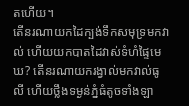តហើយ។
តើនរណាយកដៃក្បង់ទឹកសមុទ្រមកវាល់ ហើយយកបាតដៃវាស់ទំហំផ្ទៃមេឃ? តើនរណាយករង្វាល់មកវាល់ធូលី ហើយថ្លឹងទម្ងន់ភ្នំធំតូចទាំងឡា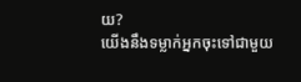យ?
យើងនឹងទម្លាក់អ្នកចុះទៅជាមួយ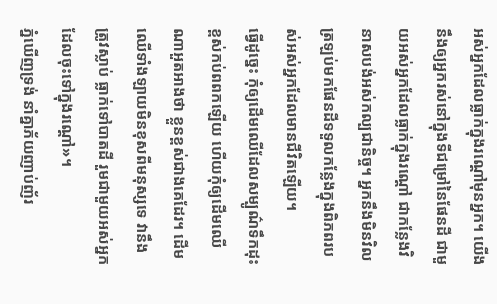អស់អ្នកដែលធ្លាក់ក្នុងរណ្ដៅមុនអ្នក។ យើងនឹងឲ្យអ្នករស់នៅក្នុងទីជម្រៅនៃផែនដី ជាមួយអស់អ្នកដែលធ្លាក់ក្នុងរណ្ដៅ ជាកន្លែងវិនាសបង់អស់កល្បជានិច្ច។ អ្នកនឹងមិនវិលត្រឡប់មកផែនដីទទួលកន្លែងក្នុងពិភពរបស់អស់អ្នកដែលមានជីវិតឡើយ។
ធ្វើដូច្នេះ កុំឲ្យដើមឈើដែលសម្បូណ៌ទឹកដុះខ្ពស់កប់ពពកឡើយ ហើយកុំឲ្យដើមឈើណាអួតអាងថា ខ្លួនខ្ពស់ជាងគេដែរ។ ដើមឈើទាំងឡាយមិនខុសពីមនុស្សទេ វានឹងត្រូវស្លាប់ ធ្លាក់ទៅបាតដី រួមជាមួយអស់អ្នកដែលចុះទៅក្នុងរណ្ដៅ»។
ភ្នំឃើញទ្រង់ នាំគ្នាភ័យញាប់ញ័រ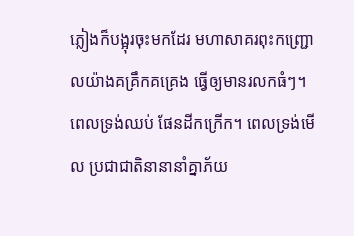ភ្លៀងក៏បង្អុរចុះមកដែរ មហាសាគរពុះកញ្ជ្រោលយ៉ាងគគ្រឹកគគ្រេង ធ្វើឲ្យមានរលកធំៗ។
ពេលទ្រង់ឈប់ ផែនដីកក្រើក។ ពេលទ្រង់មើល ប្រជាជាតិនានានាំគ្នាភ័យ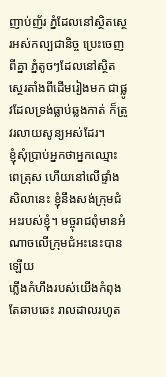ញាប់ញ័រ ភ្នំដែលនៅស្ថិតស្ថេរអស់កល្បជានិច្ច ប្រេះចេញពីគ្នា ភ្នំតូចៗដែលនៅស្ថិតស្ថេរតាំងពីដើមរៀងមក ជាផ្លូវដែលទ្រង់ធ្លាប់ឆ្លងកាត់ ក៏ត្រូវរលាយសូន្យអស់ដែរ។
ខ្ញុំសុំប្រាប់អ្នកថាអ្នកឈ្មោះពេត្រុស ហើយនៅលើផ្ទាំងសិលានេះ ខ្ញុំនឹងសង់ក្រុមជំអះរបស់ខ្ញុំ។ មច្ចុរាជពុំមានអំណាចលើក្រុមជំអះនេះបានឡើយ
ភ្លើងកំហឹងរបស់យើងកំពុងតែឆាបឆេះ រាលដាលរហូត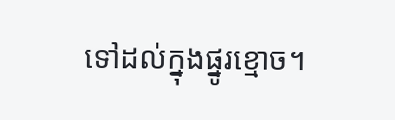ទៅដល់ក្នុងផ្នូរខ្មោច។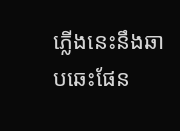ភ្លើងនេះនឹងឆាបឆេះផែន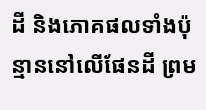ដី និងភោគផលទាំងប៉ុន្មាននៅលើផែនដី ព្រម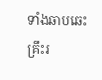ទាំងឆាបឆេះគ្រឹះរ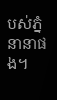បស់ភ្នំនានាផង។